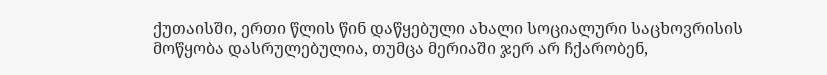ქუთაისში, ერთი წლის წინ დაწყებული ახალი სოციალური საცხოვრისის
მოწყობა დასრულებულია, თუმცა მერიაში ჯერ არ ჩქარობენ,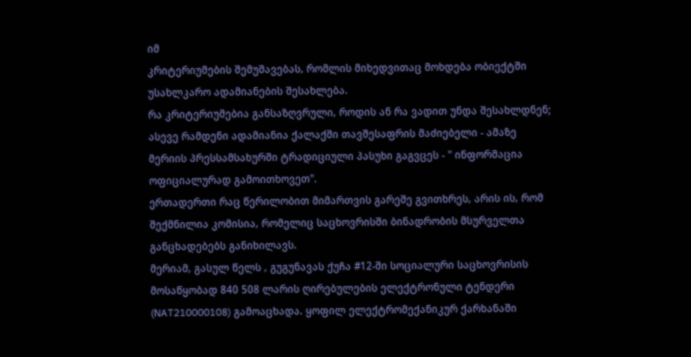იმ
კრიტერიუმების შემუშავებას, რომლის მიხედვითაც მოხდება ობიექტში
უსახლკარო ადამიანების შესახლება.
რა კრიტერიუმებია განსაზღვრული, როდის ან რა ვადით უნდა შესახლდნენ;
ასევე რამდენი ადამიანია ქალაქში თავშესაფრის მაძიებელი - ამაზე
მერიის პრესსამსახურში ტრადიციული პასუხი გაგვცეს - " ინფორმაცია
ოფიციალურად გამოითხოვეთ".
ერთადერთი რაც წერილობით მიმართვის გარეშე გვითხრეს, არის ის, რომ
შექმნილია კომისია, რომელიც საცხოვრისში ბინადრობის მსურველთა
განცხადებებს განიხილავს.
მერიამ, გასულ წელს , გუგუნავას ქუჩა #12-ში სოციალური საცხოვრისის
მოსაწყობად 840 508 ლარის ღირებულების ელექტრონული ტენდერი
(NAT210000108) გამოაცხადა. ყოფილ ელექტრომექანიკურ ქარხანაში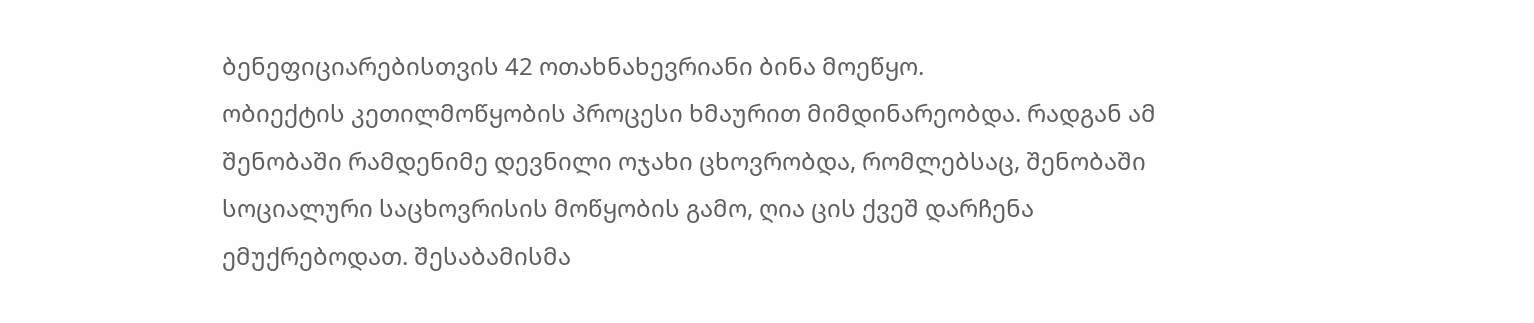ბენეფიციარებისთვის 42 ოთახნახევრიანი ბინა მოეწყო.
ობიექტის კეთილმოწყობის პროცესი ხმაურით მიმდინარეობდა. რადგან ამ
შენობაში რამდენიმე დევნილი ოჯახი ცხოვრობდა, რომლებსაც, შენობაში
სოციალური საცხოვრისის მოწყობის გამო, ღია ცის ქვეშ დარჩენა
ემუქრებოდათ. შესაბამისმა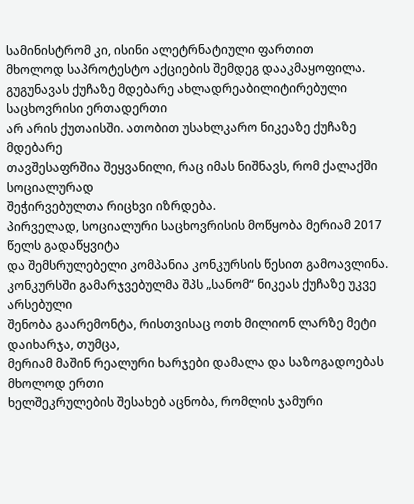სამინისტრომ კი, ისინი ალეტრნატიული ფართით
მხოლოდ საპროტესტო აქციების შემდეგ დააკმაყოფილა.
გუგუნავას ქუჩაზე მდებარე ახლადრეაბილიტირებული საცხოვრისი ერთადერთი
არ არის ქუთაისში. ათობით უსახლკარო ნიკეაზე ქუჩაზე მდებარე
თავშესაფრშია შეყვანილი, რაც იმას ნიშნავს, რომ ქალაქში სოციალურად
შეჭირვებულთა რიცხვი იზრდება.
პირველად, სოციალური საცხოვრისის მოწყობა მერიამ 2017 წელს გადაწყვიტა
და შემსრულებელი კომპანია კონკურსის წესით გამოავლინა.
კონკურსში გამარჯვებულმა შპს „სანომ“ ნიკეას ქუჩაზე უკვე არსებული
შენობა გაარემონტა, რისთვისაც ოთხ მილიონ ლარზე მეტი დაიხარჯა, თუმცა,
მერიამ მაშინ რეალური ხარჯები დამალა და საზოგადოებას მხოლოდ ერთი
ხელშეკრულების შესახებ აცნობა, რომლის ჯამური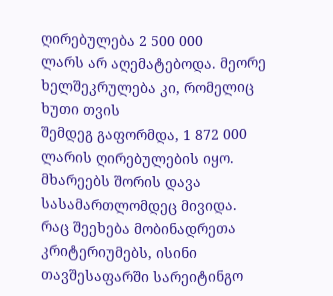ღირებულება 2 500 000
ლარს არ აღემატებოდა. მეორე ხელშეკრულება კი, რომელიც ხუთი თვის
შემდეგ გაფორმდა, 1 872 000 ლარის ღირებულების იყო.
მხარეებს შორის დავა სასამართლომდეც მივიდა.
რაც შეეხება მობინადრეთა კრიტერიუმებს, ისინი თავშესაფარში სარეიტინგო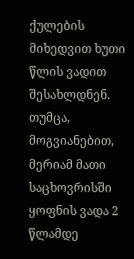ქულების მიხედვით ხუთი წლის ვადით შესახლდნენ. თუმცა, მოგვიანებით,
მერიამ მათი საცხოვრისში ყოფნის ვადა 2 წლამდე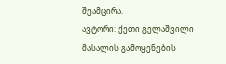შეამცირა.
ავტორი: ქეთი გელაშვილი
მასალის გამოყენების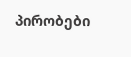პირობები